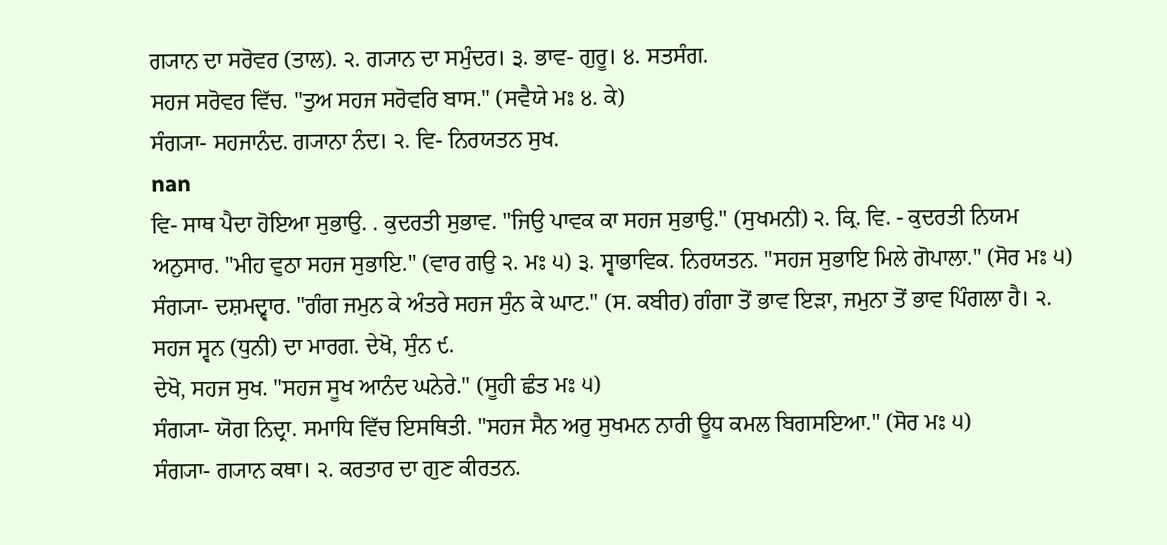ਗ੍ਯਾਨ ਦਾ ਸਰੋਵਰ (ਤਾਲ). ੨. ਗ੍ਯਾਨ ਦਾ ਸਮੁੰਦਰ। ੩. ਭਾਵ- ਗੁਰੂ। ੪. ਸਤਸੰਗ.
ਸਹਜ ਸਰੋਵਰ ਵਿੱਚ. "ਤੁਅ ਸਹਜ ਸਰੋਵਰਿ ਬਾਸ." (ਸਵੈਯੇ ਮਃ ੪. ਕੇ)
ਸੰਗ੍ਯਾ- ਸਹਜਾਨੰਦ. ਗ੍ਯਾਨਾ ਨੰਦ। ੨. ਵਿ- ਨਿਰਯਤਨ ਸੁਖ.
nan
ਵਿ- ਸਾਥ ਪੈਦਾ ਹੋਇਆ ਸੁਭਾਉ. . ਕੁਦਰਤੀ ਸੁਭਾਵ. "ਜਿਉ ਪਾਵਕ ਕਾ ਸਹਜ ਸੁਭਾਉ." (ਸੁਖਮਨੀ) ੨. ਕ੍ਰਿ. ਵਿ. - ਕੁਦਰਤੀ ਨਿਯਮ ਅਨੁਸਾਰ. "ਮੀਹ ਵੁਠਾ ਸਹਜ ਸੁਭਾਇ." (ਵਾਰ ਗਉ ੨. ਮਃ ੫) ੩. ਸ੍ਵਾਭਾਵਿਕ. ਨਿਰਯਤਨ. "ਸਹਜ ਸੁਭਾਇ ਮਿਲੇ ਗੋਪਾਲਾ." (ਸੋਰ ਮਃ ੫)
ਸੰਗ੍ਯਾ- ਦਸ਼ਮਦ੍ਵਾਰ. "ਗੰਗ ਜਮੁਨ ਕੇ ਅੰਤਰੇ ਸਹਜ ਸੁੰਨ ਕੇ ਘਾਟ." (ਸ. ਕਬੀਰ) ਗੰਗਾ ਤੋਂ ਭਾਵ ਇੜਾ, ਜਮੁਨਾ ਤੋਂ ਭਾਵ ਪਿੰਗਲਾ ਹੈ। ੨. ਸਹਜ ਸ੍ਵਨ (ਧੁਨੀ) ਦਾ ਮਾਰਗ. ਦੇਖੋ, ਸੁੰਨ ੯.
ਦੇਖੋ, ਸਹਜ ਸੁਖ. "ਸਹਜ ਸੂਖ ਆਨੰਦ ਘਨੇਰੇ." (ਸੂਹੀ ਛੰਤ ਮਃ ੫)
ਸੰਗ੍ਯਾ- ਯੋਗ ਨਿਦ੍ਰਾ. ਸਮਾਧਿ ਵਿੱਚ ਇਸਥਿਤੀ. "ਸਹਜ ਸੈਨ ਅਰੁ ਸੁਖਮਨ ਨਾਰੀ ਊਧ ਕਮਲ ਬਿਗਸਇਆ." (ਸੋਰ ਮਃ ੫)
ਸੰਗ੍ਯਾ- ਗ੍ਯਾਨ ਕਥਾ। ੨. ਕਰਤਾਰ ਦਾ ਗੁਣ ਕੀਰਤਨ.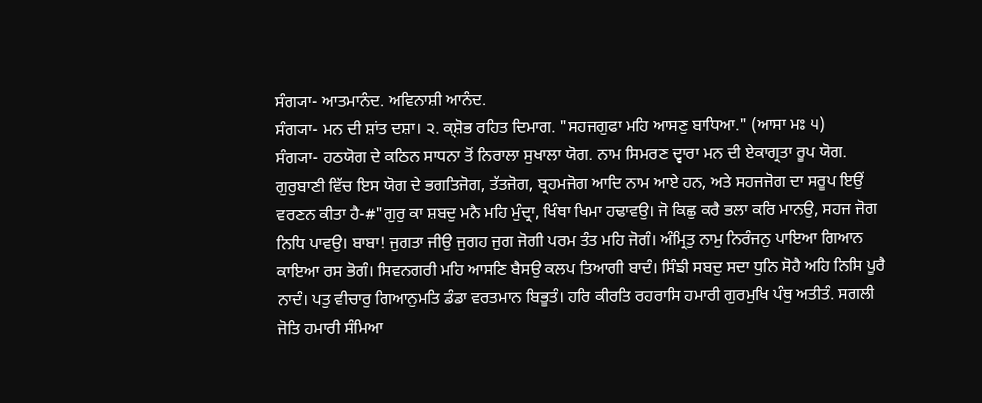ਸੰਗ੍ਯਾ- ਆਤਮਾਨੰਦ. ਅਵਿਨਾਸ਼ੀ ਆਨੰਦ.
ਸੰਗ੍ਯਾ- ਮਨ ਦੀ ਸ਼ਾਂਤ ਦਸ਼ਾ। ੨. ਕ੍ਸ਼ੋਭ ਰਹਿਤ ਦਿਮਾਗ. "ਸਹਜਗੁਫਾ ਮਹਿ ਆਸਣੁ ਬਾਧਿਆ." (ਆਸਾ ਮਃ ੫)
ਸੰਗ੍ਯਾ- ਹਠਯੋਗ ਦੇ ਕਠਿਨ ਸਾਧਨਾ ਤੋਂ ਨਿਰਾਲਾ ਸੁਖਾਲਾ ਯੋਗ. ਨਾਮ ਸਿਮਰਣ ਦ੍ਵਾਰਾ ਮਨ ਦੀ ਏਕਾਗ੍ਰਤਾ ਰੂਪ ਯੋਗ. ਗੁਰੁਬਾਣੀ ਵਿੱਚ ਇਸ ਯੋਗ ਦੇ ਭਗਤਿਜੋਗ, ਤੱਤਜੋਗ, ਬ੍ਰਹਮਜੋਗ ਆਦਿ ਨਾਮ ਆਏ ਹਨ, ਅਤੇ ਸਹਜਜੋਗ ਦਾ ਸਰੂਪ ਇਉਂ ਵਰਣਨ ਕੀਤਾ ਹੈ-#"ਗੁਰੁ ਕਾ ਸ਼ਬਦੁ ਮਨੈ ਮਹਿ ਮੁੰਦ੍ਰਾ, ਖਿੰਥਾ ਖਿਮਾ ਹਢਾਵਉ। ਜੋ ਕਿਛੁ ਕਰੈ ਭਲਾ ਕਰਿ ਮਾਨਉ, ਸਹਜ ਜੋਗ ਨਿਧਿ ਪਾਵਉ। ਬਾਬਾ! ਜੁਗਤਾ ਜੀਉ ਜੁਗਹ ਜੁਗ ਜੋਗੀ ਪਰਮ ਤੰਤ ਮਹਿ ਜੋਗੰ। ਅੰਮ੍ਰਿਤੁ ਨਾਮੁ ਨਿਰੰਜਨੁ ਪਾਇਆ ਗਿਆਨ ਕਾਇਆ ਰਸ ਭੋਗੰ। ਸਿਵਨਗਰੀ ਮਹਿ ਆਸਣਿ ਬੈਸਉ ਕਲਪ ਤਿਆਗੀ ਬਾਦੰ। ਸਿੰਙੀ ਸਬਦੁ ਸਦਾ ਧੁਨਿ ਸੋਹੈ ਅਹਿ ਨਿਸਿ ਪੂਰੈ ਨਾਦੰ। ਪਤੁ ਵੀਚਾਰੁ ਗਿਆਨੁਮਤਿ ਡੰਡਾ ਵਰਤਮਾਨ ਬਿਭੂਤੰ। ਹਰਿ ਕੀਰਤਿ ਰਹਰਾਸਿ ਹਮਾਰੀ ਗੁਰਮੁਖਿ ਪੰਥੁ ਅਤੀਤੰ. ਸਗਲੀ ਜੋਤਿ ਹਮਾਰੀ ਸੰਮਿਆ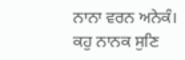ਨਾਨਾ ਵਰਨ ਅਨੇਕੰ। ਕਹੁ ਨਾਨਕ ਸੁਣਿ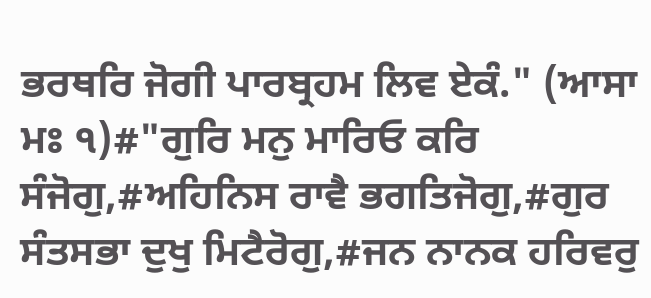ਭਰਥਰਿ ਜੋਗੀ ਪਾਰਬ੍ਰਹਮ ਲਿਵ ਏਕੰ." (ਆਸਾ ਮਃ ੧)#"ਗੁਰਿ ਮਨੁ ਮਾਰਿਓ ਕਰਿ ਸੰਜੋਗੁ,#ਅਹਿਨਿਸ ਰਾਵੈ ਭਗਤਿਜੋਗੁ,#ਗੁਰ ਸੰਤਸਭਾ ਦੁਖੁ ਮਿਟੈਰੋਗੁ,#ਜਨ ਨਾਨਕ ਹਰਿਵਰੁ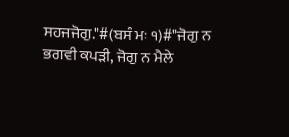ਸਹਜਜੋਗੁ."#(ਬਸੰ ਮਃ ੧)#"ਜੋਗੁ ਨ ਭਗਵੀ ਕਪੜੀ, ਜੋਗੁ ਨ ਮੈਲੇ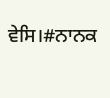ਵੇਸਿ।#ਨਾਨਕ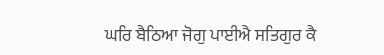ਘਰਿ ਬੈਠਿਆ ਜੋਗੁ ਪਾਈਐ ਸਤਿਗੁਰ ਕੈ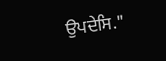ਉਪਦੇਸਿ."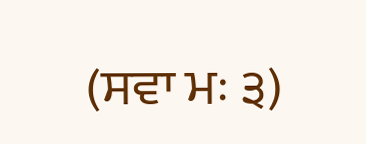(ਸਵਾ ਮਃ ੩)